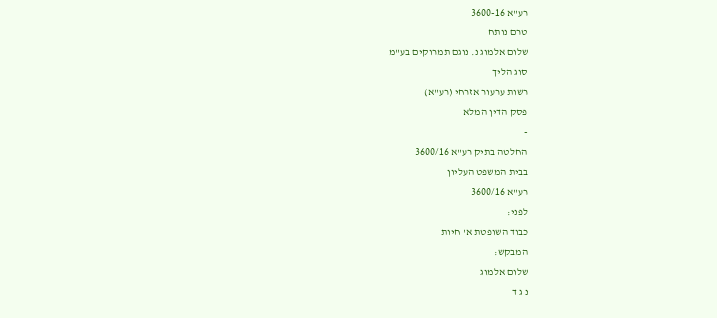רע"א 3600-16
טרם נותח
שלום אלמוג נ. נוגם תמרוקים בע"מ
סוג הליך
רשות ערעור אזרחי (רע"א)
פסק הדין המלא
-
החלטה בתיק רע"א 3600/16
בבית המשפט העליון
רע"א 3600/16
לפני:
כבוד השופטת א' חיות
המבקש:
שלום אלמוג
נ ג ד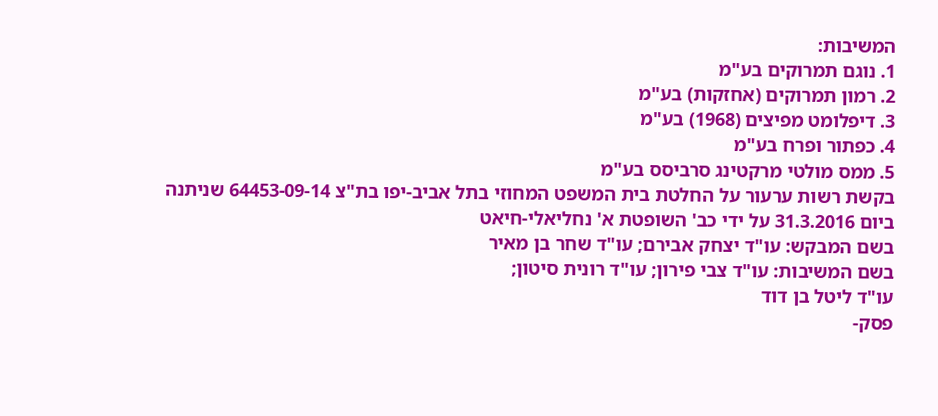המשיבות:
1. נוגם תמרוקים בע"מ
2. רמון תמרוקים (אחזקות) בע"מ
3. דיפלומט מפיצים (1968) בע"מ
4. כפתור ופרח בע"מ
5. ממס מולטי מרקטינג סרביסס בע"מ
בקשת רשות ערעור על החלטת בית המשפט המחוזי בתל אביב-יפו בת"צ 64453-09-14 שניתנה ביום 31.3.2016 על ידי כב' השופטת א' נחליאלי-חיאט
בשם המבקש: עו"ד יצחק אבירם; עו"ד שחר בן מאיר
בשם המשיבות: עו"ד צבי פירון; עו"ד רונית סיטון;
עו"ד ליטל בן דוד
פסק-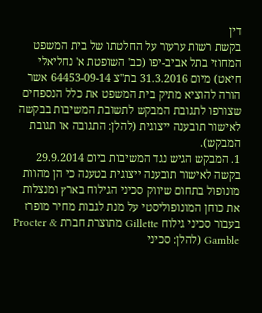דין
בקשת רשות ערעור על החלטתו של בית המשפט המחוזי בתל אביב-יפו (כב' השופטת א' נחליאלי חיאט) מיום 31.3.2016 בת"צ 64453-09-14 אשר הורה להוציא מתיק בית המשפט את כלל הנספחים שצורפו לתגובת המבקש לתשובת המשיבות בבקשה לאישור תובענה ייצוגית (להלן: התגובה או תגובת המבקש).
1. המבקש הגיש נגד המשיבות ביום 29.9.2014 בקשה לאישור תובענה ייצוגית בטענה כי הן מהוות מונופול בתחום שיווק סכיני הגילוח בארץ ומנצלות את כוחן המונופוליסטי על מנת לגבות מחיר מופרז בעבור סכיני גילוח Gillette מתוצרת חברת Procter & Gamble (להלן: סכיני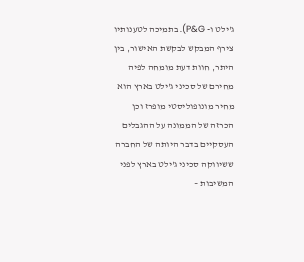ג'ילט ו- P&G). בתמיכה לטענותיו צירף המבקש לבקשת האישור, בין היתר, חוות דעת מומחה לפיה מחירם של סכיני ג'ילט בארץ הוא מחיר מונופוליסטי מופרז וכן הכרזה של הממונה על ההגבלים העסקיים בדבר היותה של החברה ששיווקה סכיני ג'ילט בארץ לפני המשיבות –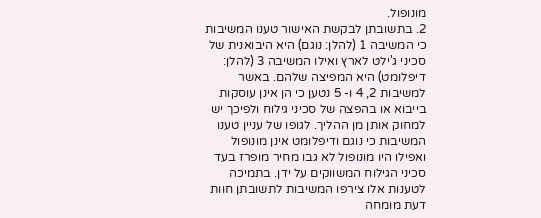מונופול.
2. בתשובתן לבקשת האישור טענו המשיבות כי המשיבה 1 (להלן: נוגם) היא היבואנית של סכיני ג'ילט לארץ ואילו המשיבה 3 (להלן: דיפלומט) היא המפיצה שלהם. באשר למשיבות 2, 4 ו- 5 נטען כי הן אינן עוסקות בייבוא או בהפצה של סכיני גילוח ולפיכך יש למחוק אותן מן ההליך. לגופו של עניין טענו המשיבות כי נוגם ודיפלומט אינן מונופול ואפילו היו מונופול לא גבו מחיר מופרז בעד סכיני הגילוח המשווקים על ידן. בתמיכה לטענות אלו צירפו המשיבות לתשובתן חוות דעת מומחה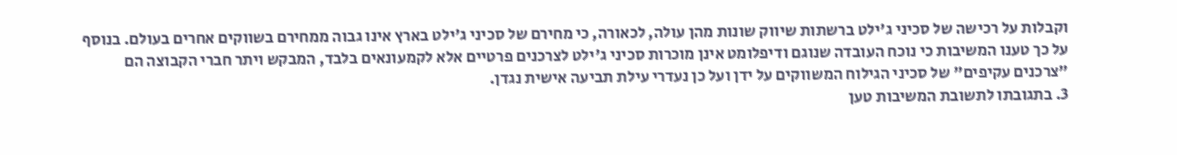וקבלות על רכישה של סכיני ג'ילט ברשתות שיווק שונות מהן עולה, לכאורה, כי מחירם של סכיני ג'ילט בארץ אינו גבוה ממחירם בשווקים אחרים בעולם. בנוסף על כך טענו המשיבות כי נוכח העובדה שנוגם ודיפלומט אינן מוכרות סכיני ג'ילט לצרכנים פרטיים אלא לקמעונאים בלבד, המבקש ויתר חברי הקבוצה הם "צרכנים עקיפים" של סכיני הגילוח המשווקים על ידן ועל כן נעדרי עילת תביעה אישית נגדן.
3. בתגובתו לתשובת המשיבות טען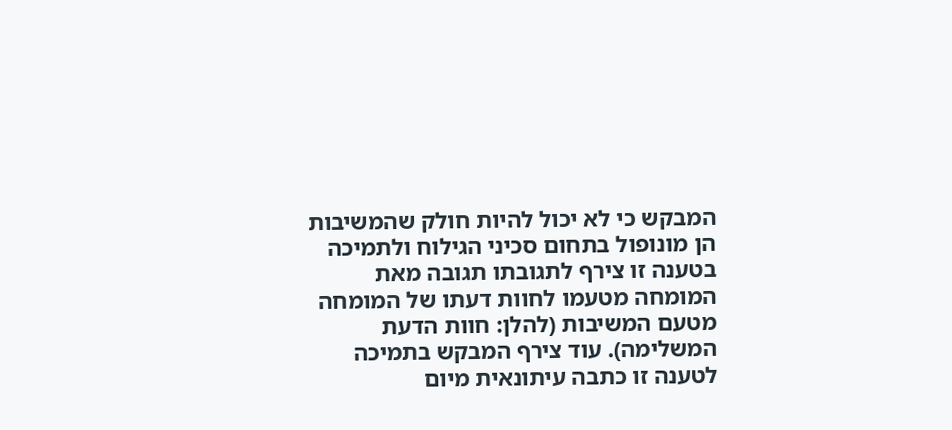המבקש כי לא יכול להיות חולק שהמשיבות הן מונופול בתחום סכיני הגילוח ולתמיכה בטענה זו צירף לתגובתו תגובה מאת המומחה מטעמו לחוות דעתו של המומחה מטעם המשיבות (להלן: חוות הדעת המשלימה). עוד צירף המבקש בתמיכה לטענה זו כתבה עיתונאית מיום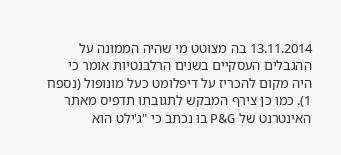13.11.2014 בה מצוטט מי שהיה הממונה על ההגבלים העסקיים בשנים הרלבנטיות אומר כי היה מקום להכריז על דיפלומט כעל מונופול (נספח 1). כמו כן צירף המבקש לתגובתו תדפיס מאתר האינטרנט של P&G בו נכתב כי "ג'ילט הוא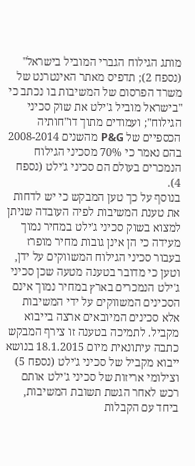מותג הגילוח הגברי המוביל בישראל" (נספח 2); תדפיס מאתר האינטרנט של משרד הפרסום של המשיבות בו נכתב כי "בישראל מוביל ג'ילט את שוק סכיני הגילוח"; ועמודים מתוך דו"חותיה הכספיים של P&G מהשנים 2008-2014 בהם נאמר כי 70% מסכיני הגילוח הנמכרים בעולם הם סכיני ג'ילט (נספח 4).
בנוסף על כך טען המבקש כי יש לדחות את טענת המשיבות לפיה העובדה שניתן למצוא בשוק סכיני ג'ילט במחיר נמוך מעידה כי הן אינן גובות מחיר מופרז בעבור סכיני הגילוח המשווקים על ידן, וטען כי מדובר בטענה מטעה שכן סכיני ג'ילט הנמכרים בארץ במחיר נמוך אינם הסכינים המשווקים על ידי המשיבות אלא סכינים המיובאים ארצה בייבוא מקביל. לתמיכה בטענה זו צירף המבקש כתבה עיתונאית מיום 18.1.2015 בנושא ייבוא מקביל של סכיני ג'ילט (נספח 5) וצילומי אריזות של סכיני ג'ילט אותם רכש לאחר הגשת תשובת המשיבות, ביחד עם הקבלות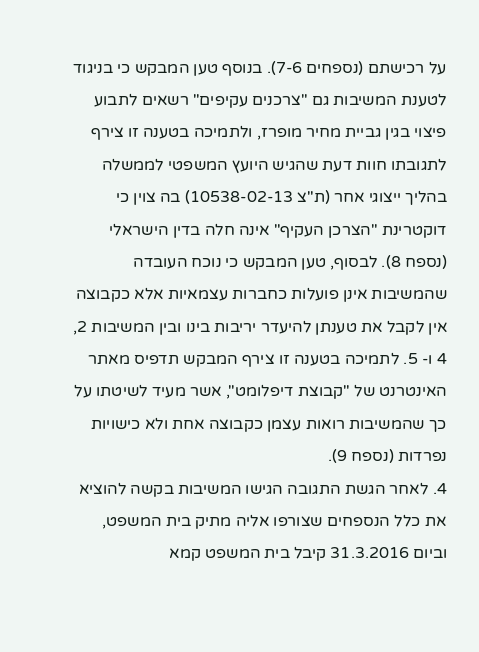על רכישתם (נספחים 7-6). בנוסף טען המבקש כי בניגוד לטענת המשיבות גם "צרכנים עקיפים" רשאים לתבוע פיצוי בגין גביית מחיר מופרז, ולתמיכה בטענה זו צירף לתגובתו חוות דעת שהגיש היועץ המשפטי לממשלה בהליך ייצוגי אחר (ת"צ 10538-02-13) בה צוין כי דוקטרינת "הצרכן העקיף" אינה חלה בדין הישראלי (נספח 8). לבסוף, טען המבקש כי נוכח העובדה שהמשיבות אינן פועלות כחברות עצמאיות אלא כקבוצה אין לקבל את טענתן להיעדר יריבות בינו ובין המשיבות 2, 4 ו- 5. לתמיכה בטענה זו צירף המבקש תדפיס מאתר האינטרנט של "קבוצת דיפלומט", אשר מעיד לשיטתו על כך שהמשיבות רואות עצמן כקבוצה אחת ולא כישויות נפרדות (נספח 9).
4. לאחר הגשת התגובה הגישו המשיבות בקשה להוציא את כלל הנספחים שצורפו אליה מתיק בית המשפט, וביום 31.3.2016 קיבל בית המשפט קמא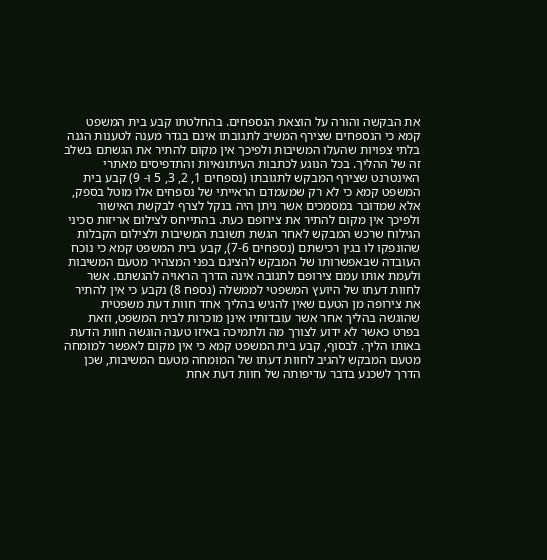את הבקשה והורה על הוצאת הנספחים. בהחלטתו קבע בית המשפט קמא כי הנספחים שצירף המשיב לתגובתו אינם בגדר מענה לטענות הגנה בלתי צפויות שהעלו המשיבות ולפיכך אין מקום להתיר את הגשתם בשלב זה של ההליך. בכל הנוגע לכתבות העיתונאיות והתדפיסים מאתרי האינטרנט שצירף המבקש לתגובתו (נספחים 1, 2, 3, 5 ו- 9) קבע בית המשפט קמא כי לא רק שמעמדם הראייתי של נספחים אלו מוטל בספק, אלא שמדובר במסמכים אשר ניתן היה בנקל לצרף לבקשת האישור ולפיכך אין מקום להתיר את צירופם כעת. בהתייחס לצילום אריזות סכיני הגילוח שרכש המבקש לאחר הגשת תשובת המשיבות ולצילום הקבלות שהונפקו לו בגין רכישתם (נספחים 7-6), קבע בית המשפט קמא כי נוכח העובדה שבאפשרותו של המבקש להציגם בפני המצהיר מטעם המשיבות ולעמת אותו עמם צירופם לתגובה אינה הדרך הראויה להגשתם. אשר לחוות דעתו של היועץ המשפטי לממשלה (נספח 8) נקבע כי אין להתיר את צירופה מן הטעם שאין להגיש בהליך אחד חוות דעת משפטית שהוגשה בהליך אחר אשר עובדותיו אינן מוכרות לבית המשפט, וזאת בפרט כאשר לא ידוע לצורך מה ולתמיכה באיזו טענה הוגשה חוות הדעת באותו הליך. לבסוף, קבע בית המשפט קמא כי אין מקום לאפשר למומחה מטעם המבקש להגיב לחוות דעתו של המומחה מטעם המשיבות, שכן הדרך לשכנע בדבר עדיפותה של חוות דעת אחת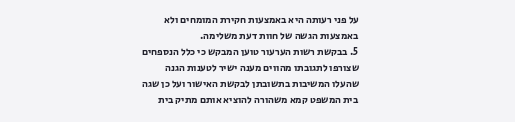על פני רעותה היא באמצעות חקירת המומחים ולא באמצעות הגשה של חוות דעת משלימה.
5. בבקשת רשות הערעור טוען המבקש כי כלל הנספחים שצורפו לתגובתו מהווים מענה ישיר לטענות הגנה שהעלו המשיבות בתשובתן לבקשת האישור ועל כן שגה בית המשפט קמא משהורה להוציא אותם מתיק בית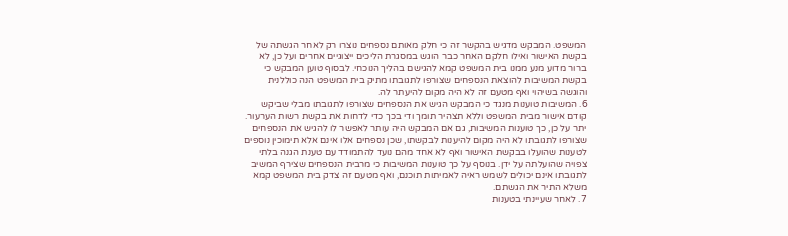המשפט. המבקש מדגיש בהקשר זה כי חלק מאותם נספחים נוצרו רק לאחר הגשתה של בקשת האישור ואילו חלקם האחר כבר הוגש במסגרת הליכים ייצוגיים אחרים ועל כן, לא ברור מדוע מנע ממנו בית המשפט קמא להגישם בהליך הנוכחי. לבסוף טוען המבקש כי בקשת המשיבות להוצאת הנספחים שצורפו לתגובתו מתיק בית המשפט הנה כוללנית והוגשה בשיהוי ואף מטעם זה לא היה מקום להיעתר לה.
6. המשיבות טוענות מנגד כי המבקש הגיש את הנספחים שצורפו לתגובתו מבלי שביקש קודם אישור מבית המשפט וללא תצהיר תומך ודי בכך כדי לדחות את בקשת רשות הערעור. יתר על כן, כך טוענות המשיבות, גם אם המבקש היה עותר לאפשר לו להגיש את הנספחים שצורפו לתגובתו לא היה מקום להיענות לבקשתו, שכן נספחים אלו אינם אלא תימוכין נוספים לטענות שהועלו בבקשת האישור ואף לא אחד מהם נועד להתמודד עם טענת הגנה בלתי צפויה שהועלתה על ידן. בנוסף על כך טוענות המשיבות כי מרבית הנספחים שצירף המשיב לתגובתו אינם יכולים לשמש ראיה לאמיתות תוכנם, ואף מטעם זה צדק בית המשפט קמא משלא התיר את הגשתם.
7. לאחר שעיינתי בטענות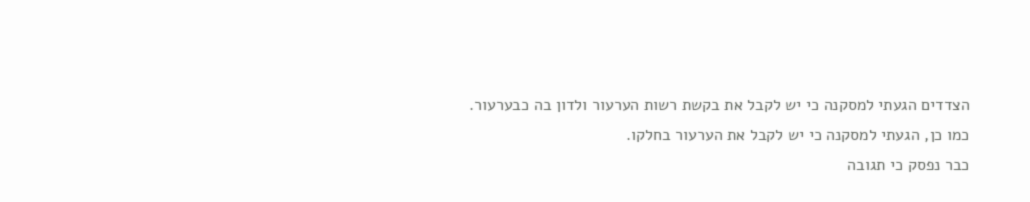הצדדים הגעתי למסקנה כי יש לקבל את בקשת רשות הערעור ולדון בה כבערעור. כמו כן, הגעתי למסקנה כי יש לקבל את הערעור בחלקו.
כבר נפסק כי תגובה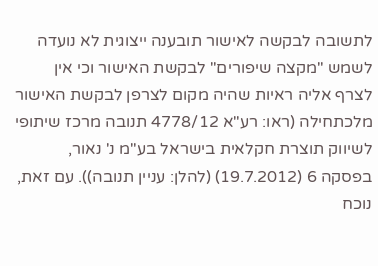לתשובה לבקשה לאישור תובענה ייצוגית לא נועדה לשמש "מקצה שיפורים" לבקשת האישור וכי אין לצרף אליה ראיות שהיה מקום לצרפן לבקשת האישור מלכתחילה (ראו: רע"א 4778/12 תנובה מרכז שיתופי לשיווק תוצרת חקלאית בישראל בע"מ נ' נאור, בפסקה 6 (19.7.2012) (להלן: עניין תנובה)). עם זאת, נוכח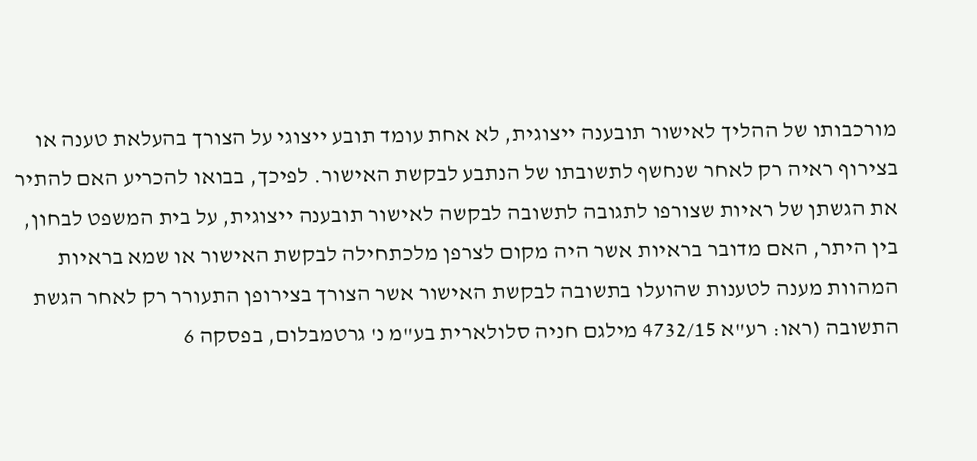מורכבותו של ההליך לאישור תובענה ייצוגית, לא אחת עומד תובע ייצוגי על הצורך בהעלאת טענה או בצירוף ראיה רק לאחר שנחשף לתשובתו של הנתבע לבקשת האישור. לפיכך, בבואו להכריע האם להתיר את הגשתן של ראיות שצורפו לתגובה לתשובה לבקשה לאישור תובענה ייצוגית, על בית המשפט לבחון, בין היתר, האם מדובר בראיות אשר היה מקום לצרפן מלכתחילה לבקשת האישור או שמא בראיות המהוות מענה לטענות שהועלו בתשובה לבקשת האישור אשר הצורך בצירופן התעורר רק לאחר הגשת התשובה (ראו: רע"א 4732/15 מילגם חניה סלולארית בע"מ נ' גרטמבלום, בפסקה 6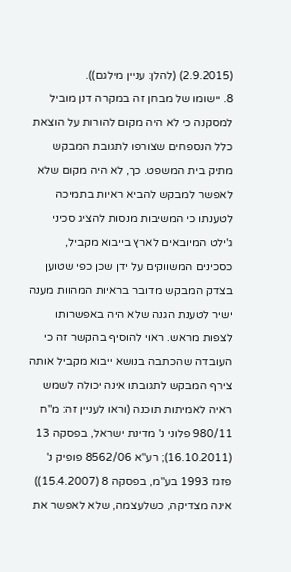(2.9.2015) (להלן: עניין מילגם)).
8. יישומו של מבחן זה במקרה דנן מוביל למסקנה כי לא היה מקום להורות על הוצאת כלל הנספחים שצורפו לתגובת המבקש מתיק בית המשפט. כך, לא היה מקום שלא לאפשר למבקש להביא ראיות בתמיכה לטענתו כי המשיבות מנסות להציג סכיני ג'ילט המיובאים לארץ בייבוא מקביל, כסכינים המשווקים על ידן שכן כפי שטוען בצדק המבקש מדובר בראיות המהוות מענה ישיר לטענת הגנה שלא היה באפשרותו לצפות מראש. ראוי להוסיף בהקשר זה כי העובדה שהכתבה בנושא ייבוא מקביל אותה צירף המבקש לתגובתו אינה יכולה לשמש ראיה לאמיתות תוכנה (וראו לעניין זה: מ"ח 980/11 פלוני נ' מדינת ישראל, בפסקה 13 (16.10.2011); רע"א 8562/06 פופיק נ' פזגז 1993 בע"מ, בפסקה 8 (15.4.2007)) אינה מצדיקה, כשלעצמה, שלא לאפשר את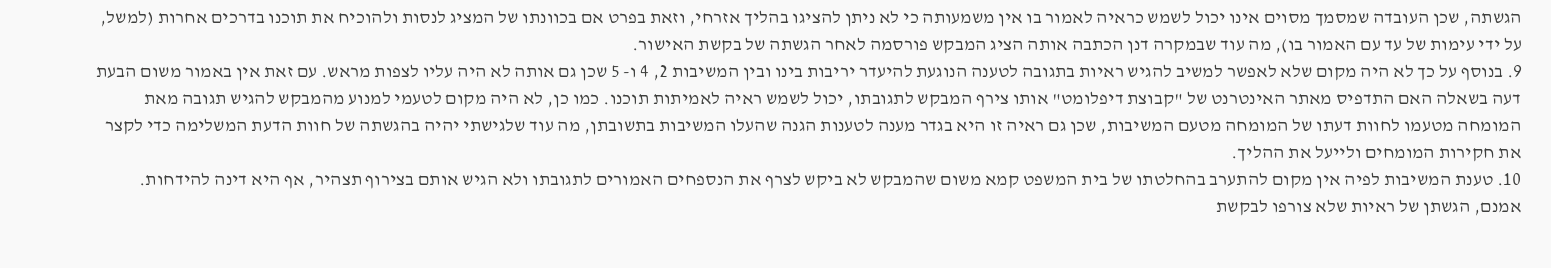הגשתה, שכן העובדה שמסמך מסוים אינו יכול לשמש כראיה לאמור בו אין משמעותה כי לא ניתן להציגו בהליך אזרחי, וזאת בפרט אם בכוונתו של המציג לנסות ולהוכיח את תוכנו בדרכים אחרות (למשל, על ידי עימות של עד עם האמור בו), מה עוד שבמקרה דנן הכתבה אותה הציג המבקש פורסמה לאחר הגשתה של בקשת האישור.
9. בנוסף על כך לא היה מקום שלא לאפשר למשיב להגיש ראיות בתגובה לטענה הנוגעת להיעדר יריבות בינו ובין המשיבות 2, 4 ו- 5 שכן גם אותה לא היה עליו לצפות מראש. עם זאת אין באמור משום הבעת דעה בשאלה האם התדפיס מאתר האינטרנט של "קבוצת דיפלומט" אותו צירף המבקש לתגובתו, יכול לשמש ראיה לאמיתות תוכנו. כמו כן, לא היה מקום לטעמי למנוע מהמבקש להגיש תגובה מאת המומחה מטעמו לחוות דעתו של המומחה מטעם המשיבות, שכן גם ראיה זו היא בגדר מענה לטענות הגנה שהעלו המשיבות בתשובתן, מה עוד שלגישתי יהיה בהגשתה של חוות הדעת המשלימה כדי לקצר את חקירות המומחים ולייעל את ההליך.
10. טענת המשיבות לפיה אין מקום להתערב בהחלטתו של בית המשפט קמא משום שהמבקש לא ביקש לצרף את הנספחים האמורים לתגובתו ולא הגיש אותם בצירוף תצהיר, אף היא דינה להידחות. אמנם, הגשתן של ראיות שלא צורפו לבקשת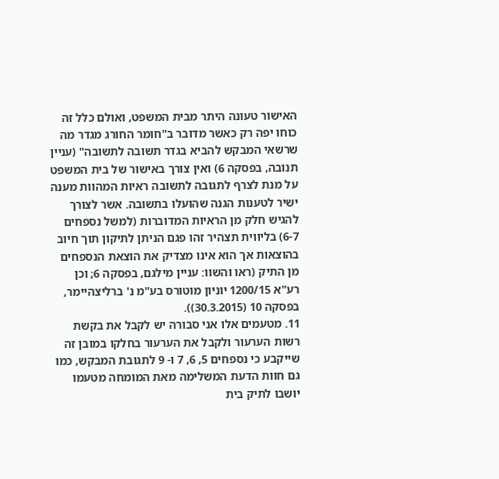האישור טעונה היתר מבית המשפט, ואולם כלל זה כוחו יפה רק כאשר מדובר ב"חומר החורג מגדר מה שרשאי המבקש להביא בגדר תשובה לתשובה" (עניין תנובה, בפסקה 6) ואין צורך באישור של בית המשפט על מנת לצרף לתגובה לתשובה ראיות המהוות מענה ישיר לטענות הגנה שהועלו בתשובה. אשר לצורך להגיש חלק מן הראיות המדוברות (למשל נספחים 6-7) בליווית תצהיר זהו פגם הניתן לתיקון תוך חיוב בהוצאות אך הוא אינו מצדיק את הוצאת הנספחים מן התיק (ראו והשוו: עניין מילגם, בפסקה 6; וכן רע"א 1200/15 יוניון מוטורס בע"מ נ' ברליצהיימר, בפסקה 10 (30.3.2015)).
11. מטעמים אלו אני סבורה יש לקבל את בקשת רשות הערעור ולקבל את הערעור בחלקו במובן זה שייקבע כי נספחים 5, 6, 7 ו- 9 לתגובת המבקש, כמו גם חוות הדעת המשלימה מאת המומחה מטעמו יושבו לתיק בית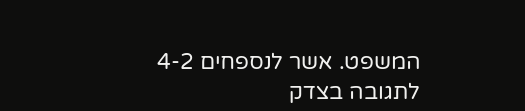המשפט. אשר לנספחים 4-2 לתגובה בצדק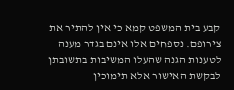קבע בית המשפט קמא כי אין להתיר את צירופם. נספחים אלו אינם בגדר מענה לטענות הגנה שהעלו המשיבות בתשובתן לבקשת האישור אלא תימוכין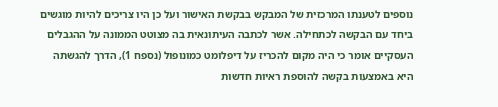נוספים לטענתו המרכזית של המבקש בבקשת האישור ועל כן היו צריכים להיות מוגשים ביחד עם הבקשה לכתחילה. אשר לכתבה העיתונאית בה מצוטט הממונה על ההגבלים העסקיים אומר כי היה מקום להכריז על דיפלומט כמונופול (נספח 1), הדרך להגשתה היא באמצעות בקשה להוספת ראיות חדשות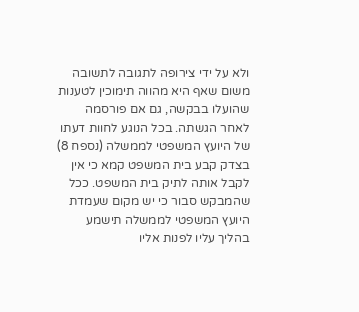ולא על ידי צירופה לתגובה לתשובה משום שאף היא מהווה תימוכין לטענות שהועלו בבקשה, גם אם פורסמה לאחר הגשתה. בכל הנוגע לחוות דעתו של היועץ המשפטי לממשלה (נספח 8) בצדק קבע בית המשפט קמא כי אין לקבל אותה לתיק בית המשפט. ככל שהמבקש סבור כי יש מקום שעמדת היועץ המשפטי לממשלה תישמע בהליך עליו לפנות אליו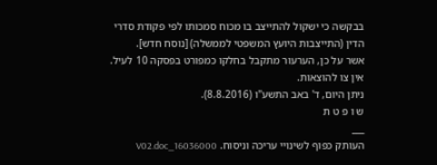בבקשה כי ישקול להתייצב בו מכוח סמכותו לפי פקודת סדרי הדין (התייצבות היועץ המשפטי לממשלה) [נוסח חדש].
אשר על כן, הערעור מתקבל בחלקו כמפורט בפסקה 10 לעיל.
אין צו להוצאות.
ניתן היום, ד' באב התשע"ו (8.8.2016).
ש ו פ ט ת
___
העותק כפוף לשינויי עריכה וניסוח. 16036000_V02.doc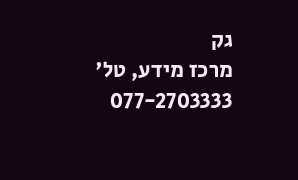גק
מרכז מידע, טל' 077-2703333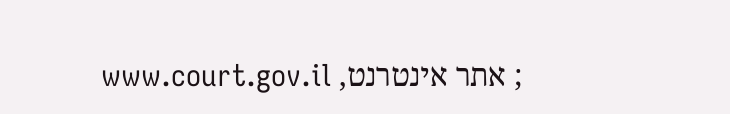; אתר אינטרנט, www.court.gov.il